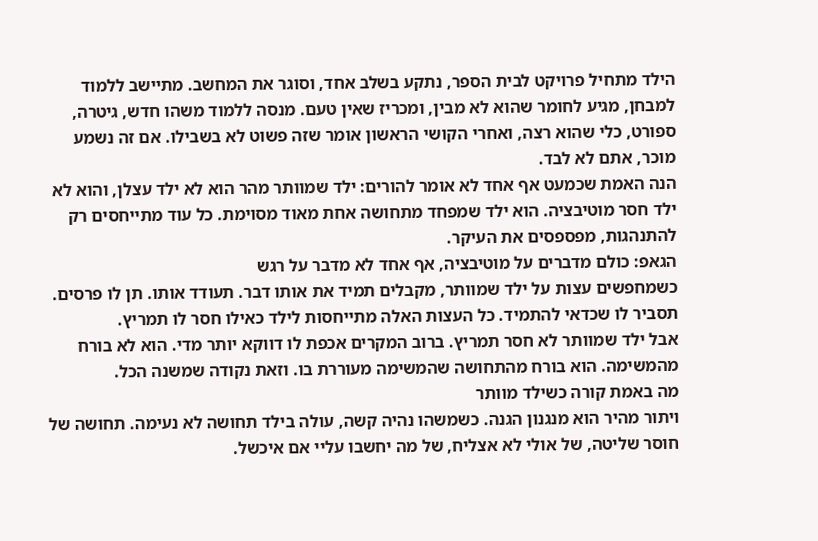הילד מתחיל פרויקט לבית הספר, נתקע בשלב אחד, וסוגר את המחשב. מתיישב ללמוד למבחן, מגיע לחומר שהוא לא מבין, ומכריז שאין טעם. מנסה ללמוד משהו חדש, גיטרה, ספורט, כלי שהוא רצה, ואחרי הקושי הראשון אומר שזה פשוט לא בשבילו. אם זה נשמע מוכר, אתם לא לבד.
הנה האמת שכמעט אף אחד לא אומר להורים: ילד שמוותר מהר הוא לא ילד עצלן, והוא לא ילד חסר מוטיבציה. הוא ילד שמפחד מתחושה אחת מאוד מסוימת. כל עוד מתייחסים רק להתנהגות, מפספסים את העיקר.
הגאפ: כולם מדברים על מוטיבציה, אף אחד לא מדבר על רגש
כשמחפשים עצות על ילד שמוותר, מקבלים תמיד את אותו דבר. תעודד אותו. תן לו פרסים. תסביר לו שכדאי להתמיד. כל העצות האלה מתייחסות לילד כאילו חסר לו תמריץ.
אבל ילד שמוותר לא חסר תמריץ. ברוב המקרים אכפת לו דווקא יותר מדי. הוא לא בורח מהמשימה. הוא בורח מהתחושה שהמשימה מעוררת בו. וזאת נקודה שמשנה הכל.
מה באמת קורה כשילד מוותר
ויתור מהיר הוא מנגנון הגנה. כשמשהו נהיה קשה, עולה בילד תחושה לא נעימה. תחושה של חוסר שליטה, של אולי לא אצליח, של מה יחשבו עליי אם איכשל.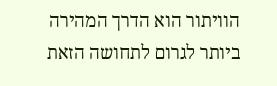הוויתור הוא הדרך המהירה ביותר לגרום לתחושה הזאת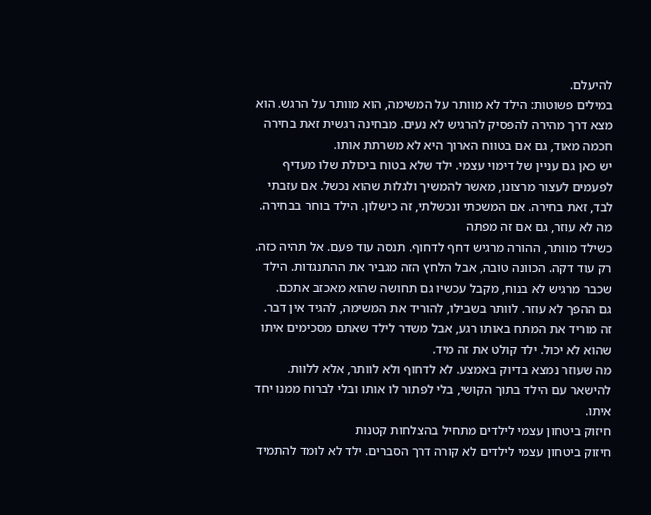להיעלם.
במילים פשוטות: הילד לא מוותר על המשימה, הוא מוותר על הרגש. הוא מצא דרך מהירה להפסיק להרגיש לא נעים. מבחינה רגשית זאת בחירה חכמה מאוד, גם אם בטווח הארוך היא לא משרתת אותו.
יש כאן גם עניין של דימוי עצמי. ילד שלא בטוח ביכולת שלו מעדיף לפעמים לעצור מרצונו, מאשר להמשיך ולגלות שהוא נכשל. אם עזבתי לבד, זאת בחירה. אם המשכתי ונכשלתי, זה כישלון. הילד בוחר בבחירה.
מה לא עוזר, גם אם זה מפתה
כשילד מוותר, ההורה מרגיש דחף לדחוף. תנסה עוד פעם. אל תהיה כזה. רק עוד דקה. הכוונה טובה, אבל הלחץ הזה מגביר את ההתנגדות. הילד שכבר מרגיש לא בנוח, מקבל עכשיו גם תחושה שהוא מאכזב אתכם.
גם ההפך לא עוזר. לוותר בשבילו, להוריד את המשימה, להגיד אין דבר. זה מוריד את המתח באותו רגע, אבל משדר לילד שאתם מסכימים איתו שהוא לא יכול. ילד קולט את זה מיד.
מה שעוזר נמצא בדיוק באמצע. לא לדחוף ולא לוותר, אלא ללוות. להישאר עם הילד בתוך הקושי, בלי לפתור לו אותו ובלי לברוח ממנו יחד איתו.
חיזוק ביטחון עצמי לילדים מתחיל בהצלחות קטנות
חיזוק ביטחון עצמי לילדים לא קורה דרך הסברים. ילד לא לומד להתמיד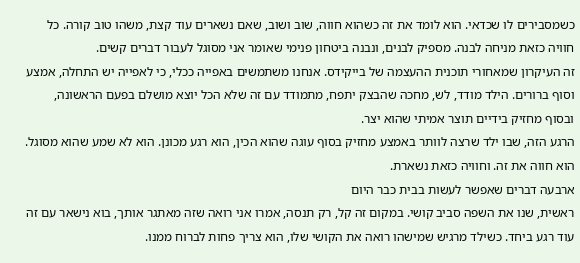כשמסבירים לו שכדאי. הוא לומד את זה כשהוא חווה, שוב ושוב, שאם נשארים עוד קצת, משהו טוב קורה. כל חוויה כזאת מניחה לבנה. מספיק לבנים, ונבנה ביטחון פנימי שאומר אני מסוגל לעבור דברים קשים.
זה העיקרון שמאחורי תוכנית ההעצמה של בייקידס. אנחנו משתמשים באפייה ככלי, כי לאפייה יש התחלה, אמצע וסוף ברורים. הילד מודד, לש, מחכה שהבצק יתפח, מתמודד עם זה שלא הכל יוצא מושלם בפעם הראשונה, ובסוף מחזיק בידיים תוצר אמיתי שהוא יצר.
הרגע הזה, שבו ילד שרצה לוותר באמצע מחזיק בסוף עוגה שהוא הכין, הוא רגע מכונן. הוא לא שמע שהוא מסוגל. הוא חווה את זה. וחוויה כזאת נשארת.
ארבעה דברים שאפשר לעשות בבית כבר היום
ראשית, שנו את השפה סביב קושי. במקום זה קל, רק תנסה, אמרו אני רואה שזה מאתגר אותך, בוא נישאר עם זה עוד רגע ביחד. כשילד מרגיש שמישהו רואה את הקושי שלו, הוא צריך פחות לברוח ממנו.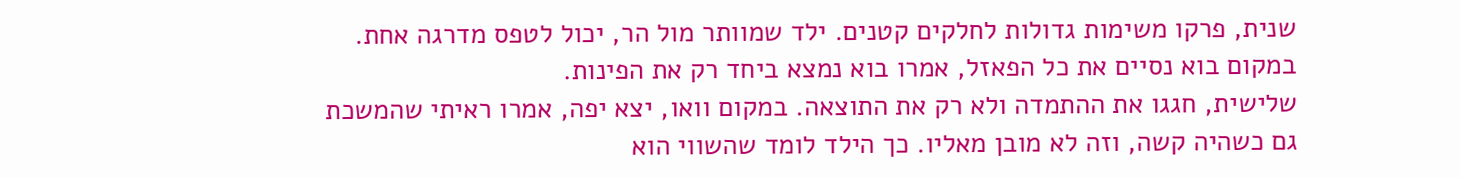שנית, פרקו משימות גדולות לחלקים קטנים. ילד שמוותר מול הר, יכול לטפס מדרגה אחת. במקום בוא נסיים את כל הפאזל, אמרו בוא נמצא ביחד רק את הפינות.
שלישית, חגגו את ההתמדה ולא רק את התוצאה. במקום וואו, יצא יפה, אמרו ראיתי שהמשכת גם כשהיה קשה, וזה לא מובן מאליו. כך הילד לומד שהשווי הוא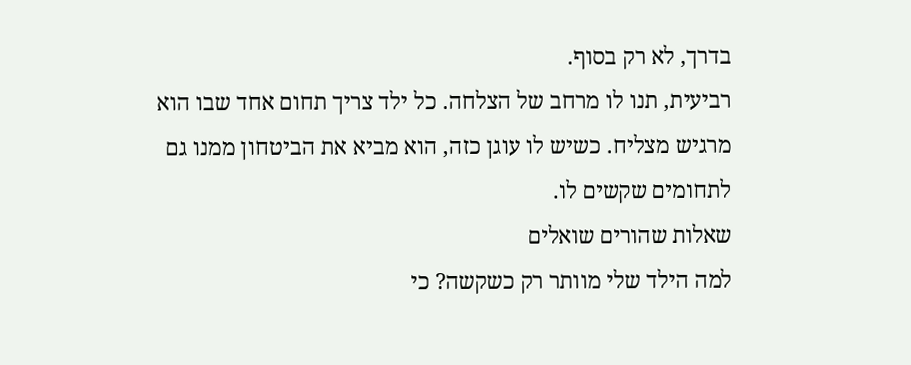בדרך, לא רק בסוף.
רביעית, תנו לו מרחב של הצלחה. כל ילד צריך תחום אחד שבו הוא מרגיש מצליח. כשיש לו עוגן כזה, הוא מביא את הביטחון ממנו גם לתחומים שקשים לו.
שאלות שהורים שואלים
למה הילד שלי מוותר רק כשקשה? כי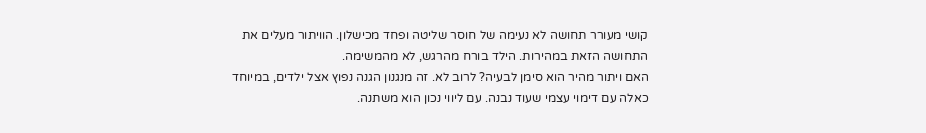קושי מעורר תחושה לא נעימה של חוסר שליטה ופחד מכישלון. הוויתור מעלים את התחושה הזאת במהירות. הילד בורח מהרגש, לא מהמשימה.
האם ויתור מהיר הוא סימן לבעיה? לרוב לא. זה מנגנון הגנה נפוץ אצל ילדים, במיוחד כאלה עם דימוי עצמי שעוד נבנה. עם ליווי נכון הוא משתנה.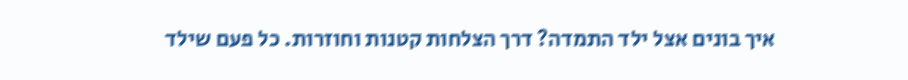איך בונים אצל ילד התמדה? דרך הצלחות קטנות וחוזרות. כל פעם שילד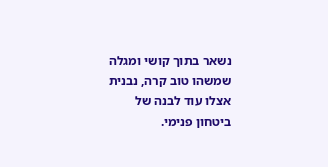נשאר בתוך קושי ומגלה שמשהו טוב קרה, נבנית אצלו עוד לבנה של ביטחון פנימי.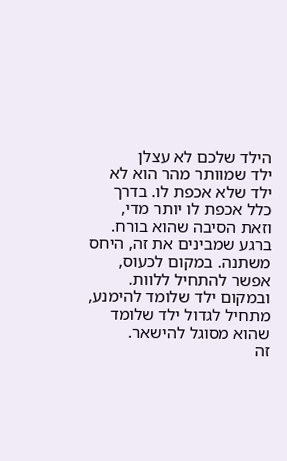הילד שלכם לא עצלן
ילד שמוותר מהר הוא לא ילד שלא אכפת לו. בדרך כלל אכפת לו יותר מדי, וזאת הסיבה שהוא בורח. ברגע שמבינים את זה, היחס משתנה. במקום לכעוס, אפשר להתחיל ללוות. ובמקום ילד שלומד להימנע, מתחיל לגדול ילד שלומד שהוא מסוגל להישאר.
זה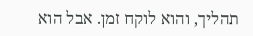תהליך, והוא לוקח זמן. אבל הוא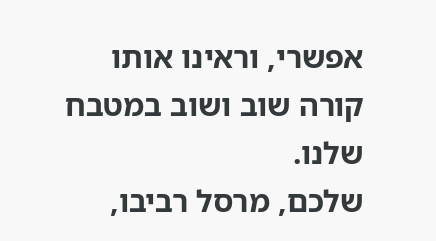אפשרי, וראינו אותו קורה שוב ושוב במטבח שלנו.
שלכם, מרסל רביבו,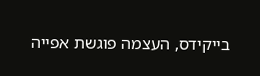בייקידס, העצמה פוגשת אפייה